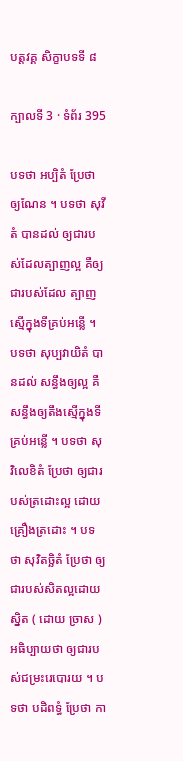បត្តវគ្គ សិក្ខាបទទី ៨

ក្បាលទី 3 · ទំព័រ 395

បទថា អប្បិតំ ប្រែថា ឲ្យណែន ។ បទថា សុវីតំ បានដល់ ឲ្យជារបស់ដែលត្បាញល្អ គឺឲ្យជារបស់ដែល ត្បាញស្មើក្នុងទីគ្រប់អន្លើ ។ បទថា សុប្បវាយិតំ បានដល់ សន្ធឹងឲ្យល្អ គឺសន្ធឹងឲ្យតឹងស្មើក្នុងទី គ្រប់អន្លើ ។ បទថា សុវិលេខិតំ ប្រែថា ឲ្យជារបស់ត្រដោះល្អ ដោយគ្រឿងត្រដោះ ។ បទថា សុវិតច្ឆិតំ ប្រែថា ឲ្យជារបស់សិតល្អដោយស្និត ( ដោយ ច្រាស ) អធិប្បាយថា ឲ្យជារបស់ជម្រះរេបោរយ ។ បទថា បដិពទ្ធំ ប្រែថា កា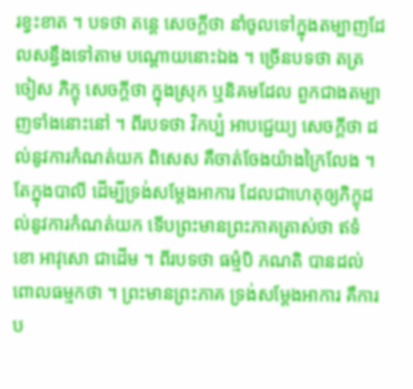រខ្វះខាត ។ បទថា តន្តេ សេចក្តីថា នាំចូលទៅក្នុងតម្បាញដែលសន្ធឹងទៅតាម បណ្តោយនោះឯង ។ ច្រើនបទថា តត្រ ចៀស ភិក្ខុ សេចក្តីថា ក្នុងស្រុក ឬនិគមដែល ពួកជាងតម្បាញទាំងនោះនៅ ។ ពីរបទថា វិកប្បំ អាបជ្ជេយ្យ សេចក្តីថា ដល់នូវការកំណត់យក ពិសេស គឺចាត់ចែងយ៉ាងក្រៃលែង ។ តែក្នុងបាលី ដើម្បីទ្រង់សម្តែងអាការ ដែលជាហេតុឲ្យភិក្ខុដល់នូវការកំណត់យក ទើបព្រះមានព្រះភាគត្រាស់ថា ឥទំ ខោ អាវុសោ ជាដើម ។ ពីរបទថា ធម្មំបិ ភណតិ បានដល់ ពោលធម្មកថា ។ ព្រះមានព្រះភាគ ទ្រង់សម្តែងអាការ គឺការប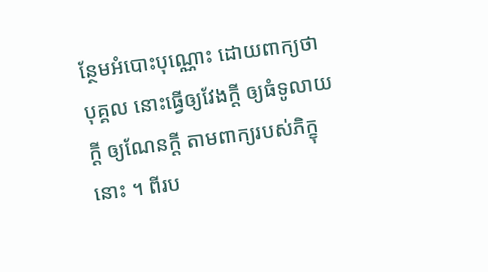ន្ថែមអំបោះបុណ្ណោះ ដោយពាក្យថា បុគ្គល នោះធ្វើឲ្យវែងក្តី ឲ្យធំទូលាយក្តី ឲ្យណែនក្តី តាមពាក្យរបស់ភិក្ខុនោះ ។ ពីរប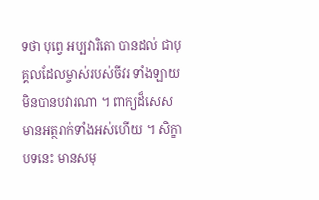ទថា បុព្វេ អប្បវារិតោ បានដល់ ជាបុគ្គលដែលម្ចាស់របស់ចីវរ ទាំងឡាយ មិនបានបវារណា ។ ពាក្យដ៏សេស មានអត្ថរាក់ទាំងអស់ហើយ ។ សិក្ខាបទនេះ មានសមុ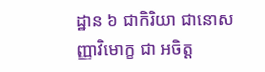ដ្ឋាន ៦ ជាកិរិយា ជានោសញ្ញាវិមោក្ខ ជា អចិត្ត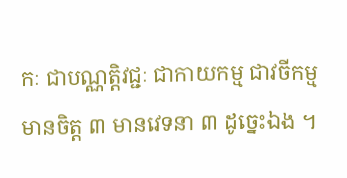កៈ ជាបណ្ណត្តិវជ្ជៈ ជាកាយកម្ម ជាវចីកម្ម មានចិត្ត ៣ មានវេទនា ៣ ដូច្នេះឯង ។